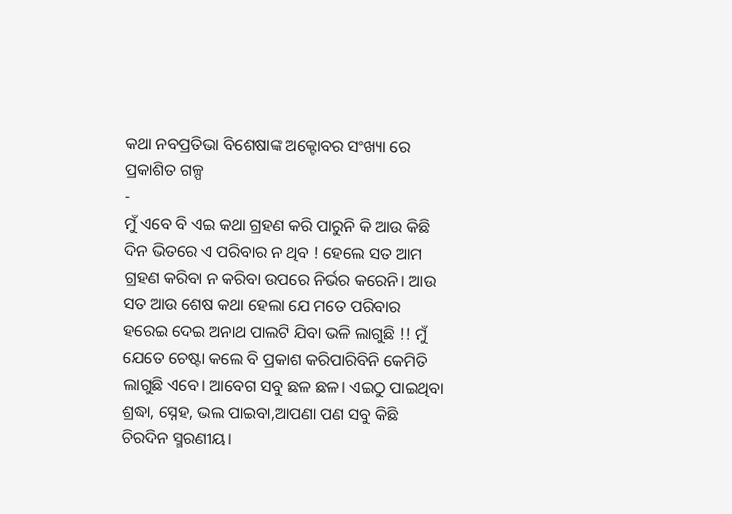କଥା ନବପ୍ରତିଭା ବିଶେଷାଙ୍କ ଅକ୍ଟୋବର ସଂଖ୍ୟା ରେ ପ୍ରକାଶିତ ଗଳ୍ପ
-
ମୁଁ ଏବେ ବି ଏଇ କଥା ଗ୍ରହଣ କରି ପାରୁନି କି ଆଉ କିଛି ଦିନ ଭିତରେ ଏ ପରିବାର ନ ଥିବ ! ହେଲେ ସତ ଆମ ଗ୍ରହଣ କରିବା ନ କରିବା ଉପରେ ନିର୍ଭର କରେନି। ଆଉ ସତ ଆଉ ଶେଷ କଥା ହେଲା ଯେ ମତେ ପରିବାର ହରେଇ ଦେଇ ଅନାଥ ପାଲଟି ଯିବା ଭଳି ଲାଗୁଛି !! ମୁଁ ଯେତେ ଚେଷ୍ଟା କଲେ ବି ପ୍ରକାଶ କରିପାରିବିନି କେମିତି ଲାଗୁଛି ଏବେ। ଆବେଗ ସବୁ ଛଳ ଛଳ। ଏଇଠୁ ପାଇଥିବା ଶ୍ରଦ୍ଧା, ସ୍ନେହ, ଭଲ ପାଇବା,ଆପଣା ପଣ ସବୁ କିଛି ଚିରଦିନ ସ୍ମରଣୀୟ।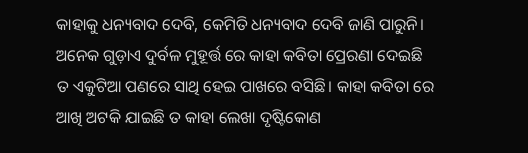କାହାକୁ ଧନ୍ୟବାଦ ଦେବି, କେମିତି ଧନ୍ୟବାଦ ଦେବି ଜାଣି ପାରୁନି। ଅନେକ ଗୁଡ଼ାଏ ଦୁର୍ବଳ ମୁହୂର୍ତ୍ତ ରେ କାହା କବିତା ପ୍ରେରଣା ଦେଇଛି ତ ଏକୁଟିଆ ପଣରେ ସାଥି ହେଇ ପାଖରେ ବସିଛି। କାହା କବିତା ରେ ଆଖି ଅଟକି ଯାଇଛି ତ କାହା ଲେଖା ଦୃଷ୍ଟିକୋଣ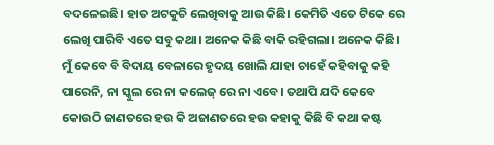ବଦଳେଇଛି। ହାତ ଅଟକୁଚି ଲେଖିବାକୁ ଆଉ କିଛି। କେମିତି ଏତେ ଟିକେ ରେ ଲେଖି ପାରିବି ଏତେ ସବୁ କଥା। ଅନେକ କିଛି ବାକି ରହିଗଲା। ଅନେକ କିଛି।
ମୁଁ କେବେ ବି ବିଦାୟ ବେଳାରେ ହୃଦୟ ଖୋଲି ଯାହା ଚାହେଁ କହିବାକୁ କହି ପାରେନି, ନା ସ୍କୁଲ ରେ ନା କଲେଜ୍ ରେ ନା ଏବେ। ତଥାପି ଯଦି କେବେ କୋଉଠି ଜାଣତରେ ହଉ କି ଅଜାଣତରେ ହଉ କହାକୁ କିଛି ବି କଥା କଷ୍ଟ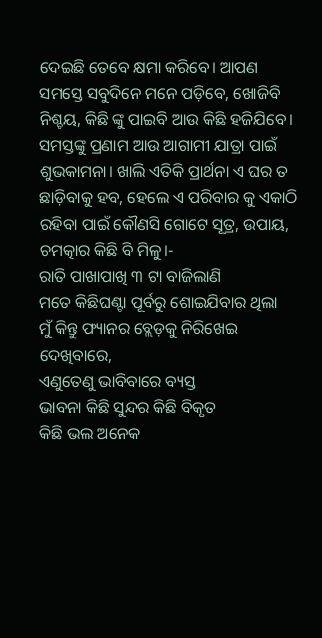ଦେଇଛି ତେବେ କ୍ଷମା କରିବେ। ଆପଣ ସମସ୍ତେ ସବୁଦିନେ ମନେ ପଡ଼ିବେ, ଖୋଜିବି ନିଶ୍ଚୟ, କିଛି ଙ୍କୁ ପାଇବି ଆଉ କିଛି ହଜିଯିବେ। ସମସ୍ତଙ୍କୁ ପ୍ରଣାମ ଆଉ ଆଗାମୀ ଯାତ୍ରା ପାଇଁ ଶୁଭକାମନା। ଖାଲି ଏତିକି ପ୍ରାର୍ଥନା ଏ ଘର ତ ଛାଡ଼ିବାକୁ ହବ, ହେଲେ ଏ ପରିବାର କୁ ଏକାଠି ରହିବା ପାଇଁ କୌଣସି ଗୋଟେ ସୂତ୍ର, ଉପାୟ, ଚମତ୍କାର କିଛି ବି ମିଳୁ।-
ରାତି ପାଖାପାଖି ୩ ଟା ବାଜିଲାଣି
ମତେ କିଛିଘଣ୍ଟା ପୂର୍ବରୁ ଶୋଇଯିବାର ଥିଲା
ମୁଁ କିନ୍ତୁ ଫ୍ୟାନର ବ୍ଲେଡ଼କୁ ନିରିଖେଇ ଦେଖିବାରେ,
ଏଣୁତେଣୁ ଭାବିବାରେ ବ୍ୟସ୍ତ
ଭାବନା କିଛି ସୁନ୍ଦର କିଛି ବିକୃତ
କିଛି ଭଲ ଅନେକ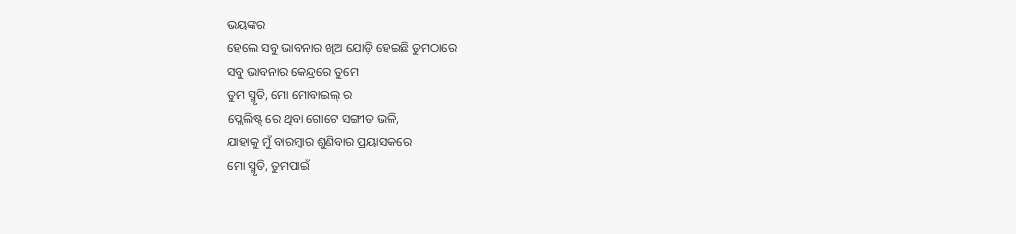ଭୟଙ୍କର
ହେଲେ ସବୁ ଭାବନାର ଖିଅ ଯୋଡ଼ି ହେଇଛି ତୁମଠାରେ
ସବୁ ଭାବନାର କେନ୍ଦ୍ରରେ ତୁମେ
ତୁମ ସ୍ମୃତି, ମୋ ମୋବାଇଲ୍ ର
ପ୍ଲେଲିଷ୍ଟ୍ ରେ ଥିବା ଗୋଟେ ସଙ୍ଗୀତ ଭଳି,
ଯାହାକୁ ମୁଁ ବାରମ୍ବାର ଶୁଣିବାର ପ୍ରୟାସକରେ
ମୋ ସ୍ମୃତି, ତୁମପାଇଁ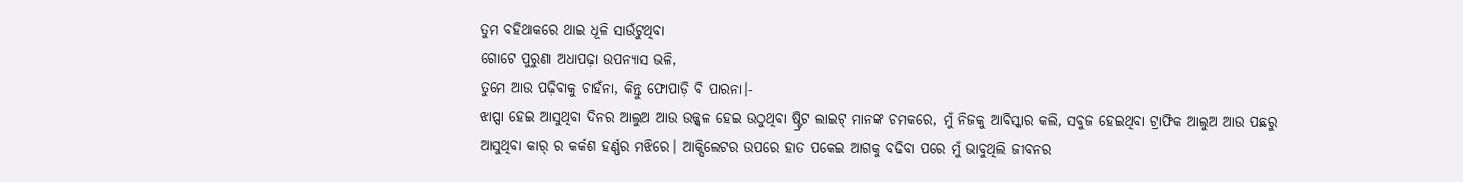ତୁମ ବହିଥାକରେ ଥାଇ ଧୂଳି ସାଉଁଟୁଥିବା
ଗୋଟେ ପୁରୁଣା ଅଧାପଢ଼ା ଉପନ୍ୟାସ ଭଳି,
ତୁମେ ଆଉ ପଢ଼ିବାକୁ ଚାହଁନା, କିନ୍ତୁ ଫୋପାଡ଼ି ବି ପାରନା।-
ଝାପ୍ସା ହେଇ ଆସୁଥିବା ଦିନର ଆଲୁଅ ଆଉ ଉଜ୍ଜ୍ୱଳ ହେଇ ଉଠୁଥିବା ଷ୍ଟ୍ରିଟ ଲାଇଟ୍ ମାନଙ୍କ ଚମକରେ, ମୁଁ ନିଜକୁ ଆବିସ୍କାର କଲି, ସବୁଜ ହେଇଥିବା ଟ୍ରାଫିକ ଆଲୁଅ ଆଉ ପଛରୁ ଆସୁଥିବା କାର୍ ର କର୍କଶ ହର୍ଣ୍ଣର ମଝିରେ। ଆକ୍ସିଲେଟର ଉପରେ ହାତ ପକେଇ ଆଗକୁ ବଢିବା ପରେ ମୁଁ ଭାବୁଥିଲି ଜୀବନର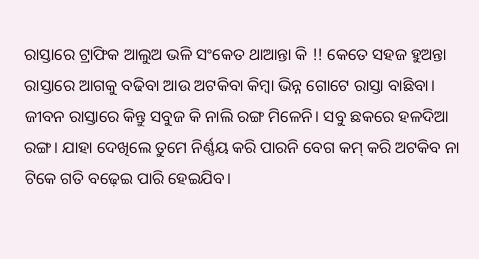ରାସ୍ତାରେ ଟ୍ରାଫିକ ଆଲୁଅ ଭଳି ସଂକେତ ଥାଆନ୍ତା କି !! କେତେ ସହଜ ହୁଅନ୍ତା ରାସ୍ତାରେ ଆଗକୁ ବଢିବା ଆଉ ଅଟକିବା କିମ୍ବା ଭିନ୍ନ ଗୋଟେ ରାସ୍ତା ବାଛିବା। ଜୀବନ ରାସ୍ତାରେ କିନ୍ତୁ ସବୁଜ କି ନାଲି ରଙ୍ଗ ମିଳେନି। ସବୁ ଛକରେ ହଳଦିଆ ରଙ୍ଗ। ଯାହା ଦେଖିଲେ ତୁମେ ନିର୍ଣ୍ଣୟ କରି ପାରନି ବେଗ କମ୍ କରି ଅଟକିବ ନା ଟିକେ ଗତି ବଢ଼େଇ ପାରି ହେଇଯିବ।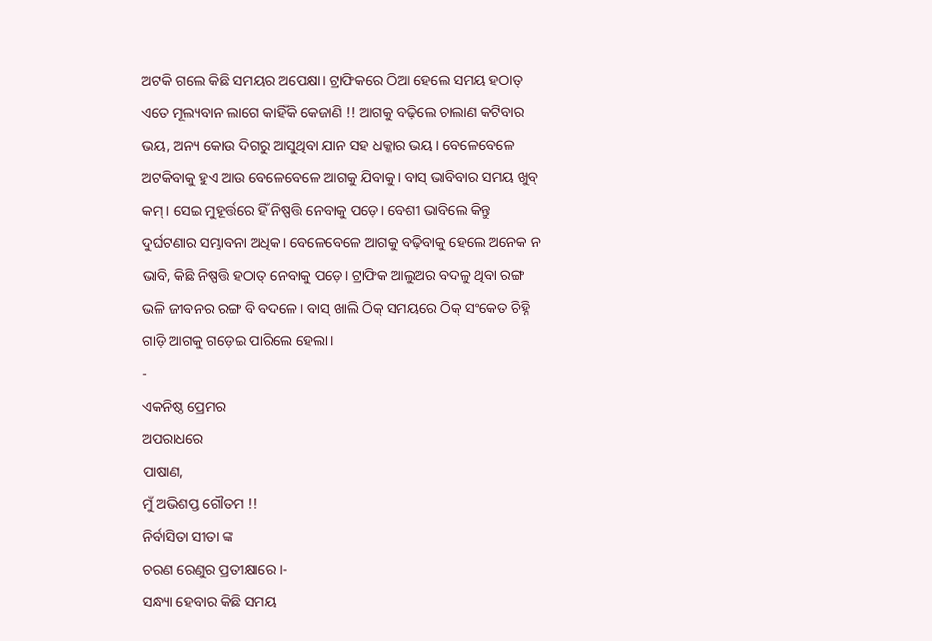ଅଟକି ଗଲେ କିଛି ସମୟର ଅପେକ୍ଷା। ଟ୍ରାଫିକରେ ଠିଆ ହେଲେ ସମୟ ହଠାତ୍ ଏତେ ମୂଲ୍ୟବାନ ଲାଗେ କାହିଁକି କେଜାଣି !! ଆଗକୁ ବଢ଼ିଲେ ଚାଲାଣ କଟିବାର ଭୟ, ଅନ୍ୟ କୋଉ ଦିଗରୁ ଆସୁଥିବା ଯାନ ସହ ଧକ୍କାର ଭୟ। ବେଳେବେଳେ ଅଟକିବାକୁ ହୁଏ ଆଉ ବେଳେବେଳେ ଆଗକୁ ଯିବାକୁ। ବାସ୍ ଭାବିବାର ସମୟ ଖୁବ୍ କମ୍। ସେଇ ମୁହୂର୍ତ୍ତରେ ହିଁ ନିଷ୍ପତ୍ତି ନେବାକୁ ପଡ଼େ। ବେଶୀ ଭାବିଲେ କିନ୍ତୁ ଦୁର୍ଘଟଣାର ସମ୍ଭାବନା ଅଧିକ। ବେଳେବେଳେ ଆଗକୁ ବଢ଼ିବାକୁ ହେଲେ ଅନେକ ନ ଭାବି, କିଛି ନିଷ୍ପତ୍ତି ହଠାତ୍ ନେବାକୁ ପଡ଼େ। ଟ୍ରାଫିକ ଆଲୁଅର ବଦଳୁ ଥିବା ରଙ୍ଗ ଭଳି ଜୀବନର ରଙ୍ଗ ବି ବଦଳେ। ବାସ୍ ଖାଲି ଠିକ୍ ସମୟରେ ଠିକ୍ ସଂକେତ ଚିହ୍ନି ଗାଡ଼ି ଆଗକୁ ଗଡ଼େଇ ପାରିଲେ ହେଲା।
-
ଏକନିଷ୍ଠ ପ୍ରେମର
ଅପରାଧରେ
ପାଷାଣ,
ମୁଁ ଅଭିଶପ୍ତ ଗୌତମ !!
ନିର୍ବାସିତା ସୀତା ଙ୍କ
ଚରଣ ରେଣୁର ପ୍ରତୀକ୍ଷାରେ ।-
ସନ୍ଧ୍ୟା ହେବାର କିଛି ସମୟ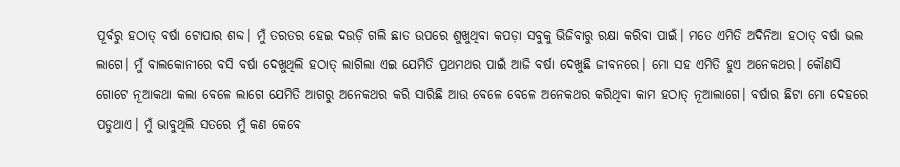ପୂର୍ବରୁ ହଠାତ୍ ବର୍ଷା ଟୋପାର ଶବ୍ଦ। ମୁଁ ତରତର ହେଇ ଦଉଡ଼ି ଗଲି ଛାତ ଉପରେ ଶୁଖୁଥିବା କପଡ଼ା ସବୁକୁ ଭିଜିବାରୁ ରକ୍ଷା କରିବା ପାଇଁ। ମତେ ଏମିତି ଅଦିନିଆ ହଠାତ୍ ବର୍ଷା ଭଲ ଲାଗେ। ମୁଁ ବାଲକୋନୀରେ ବସି ବର୍ଷା ଦେଖୁଥିଲି ହଠାତ୍ ଲାଗିଲା ଏଇ ଯେମିତି ପ୍ରଥମଥର ପାଇଁ ଆଜି ବର୍ଷା ଦେଖୁଛି ଜୀବନରେ। ମୋ ସହ ଏମିତି ହୁଏ ଅନେକଥର। କୌଣସି ଗୋଟେ ନୂଆକଥା କଲା ବେଳେ ଲାଗେ ଯେମିତି ଆଗରୁ ଅନେକଥର କରି ସାରିଛି ଆଉ ବେଳେ ବେଳେ ଅନେକଥର କରିଥିବା କାମ ହଠାତ୍ ନୂଆଲାଗେ। ବର୍ଷାର ଛିଟା ମୋ ଦେହରେ ପଡୁଥାଏ। ମୁଁ ଭାବୁଥିଲି ସତରେ ମୁଁ କଣ କେବେ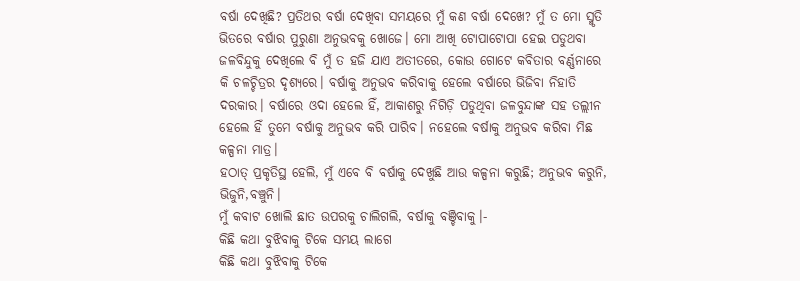ବର୍ଷା ଦେଖିଛି? ପ୍ରତିଥର ବର୍ଷା ଦେଖିବା ସମୟରେ ମୁଁ କଣ ବର୍ଷା ଦେଖେ? ମୁଁ ତ ମୋ ସ୍ମୃତି ଭିତରେ ବର୍ଷାର ପୁରୁଣା ଅନୁଭବକୁ ଖୋଜେ। ମୋ ଆଖି ଟୋପାଟୋପା ହେଇ ପଡୁଥବା ଜଳବିନ୍ଦୁକୁ ଦେଖିଲେ ବି ମୁଁ ତ ହଜି ଯାଏ ଅତୀତରେ, କୋଉ ଗୋଟେ କବିତାର ବର୍ଣ୍ଣନାରେ କି ଚଳଚ୍ଚିତ୍ରର ଦୃଶ୍ୟରେ। ବର୍ଷାକୁ ଅନୁଭବ କରିବାକୁ ହେଲେ ବର୍ଷାରେ ଭିଜିବା ନିହାତି ଦରକାର। ବର୍ଷାରେ ଓଦା ହେଲେ ହିଁ, ଆକାଶରୁ ନିଗିଡ଼ି ପଡୁଥିବା ଜଳବୁନ୍ଦାଙ୍କ ସହ ତଲ୍ଲୀନ ହେଲେ ହିଁ ତୁମେ ବର୍ଷାକୁ ଅନୁଭବ କରି ପାରିବ। ନହେଲେ ବର୍ଷାକୁ ଅନୁଭବ କରିବା ମିଛ କଳ୍ପନା ମାତ୍ର।
ହଠାତ୍ ପ୍ରକୃତିସ୍ଥ ହେଲି, ମୁଁ ଏବେ ବି ବର୍ଷାକୁ ଦେଖୁଛି ଆଉ କଳ୍ପନା କରୁଛି; ଅନୁଭବ କରୁନି, ଭିଜୁନି,ବଞ୍ଚୁନି।
ମୁଁ କବାଟ ଖୋଲି ଛାତ ଉପରକୁ ଚାଲିଗଲି, ବର୍ଷାକୁ ବଞ୍ଚିବାକୁ।-
କିଛି କଥା ବୁଝିବାକୁ ଟିକେ ସମୟ ଲାଗେ
କିଛି କଥା ବୁଝିବାକୁ ଟିକେ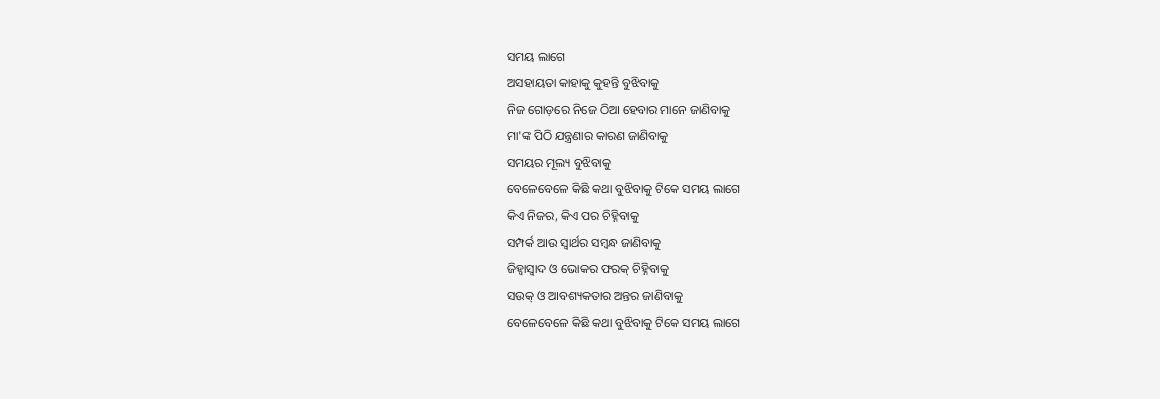ସମୟ ଲାଗେ
ଅସହାୟତା କାହାକୁ କୁହନ୍ତି ବୁଝିବାକୁ
ନିଜ ଗୋଡ଼ରେ ନିଜେ ଠିଆ ହେବାର ମାନେ ଜାଣିବାକୁ
ମା'ଙ୍କ ପିଠି ଯନ୍ତ୍ରଣାର କାରଣ ଜାଣିବାକୁ
ସମୟର ମୂଲ୍ୟ ବୁଝିବାକୁ
ବେଳେବେଳେ କିଛି କଥା ବୁଝିବାକୁ ଟିକେ ସମୟ ଲାଗେ
କିଏ ନିଜର, କିଏ ପର ଚିହ୍ନିବାକୁ
ସମ୍ପର୍କ ଆଉ ସ୍ବାର୍ଥର ସମ୍ବନ୍ଧ ଜାଣିବାକୁ
ଜିହ୍ୱାସ୍ଵାଦ ଓ ଭୋକର ଫରକ୍ ଚିହ୍ନିବାକୁ
ସଉକ୍ ଓ ଆବଶ୍ୟକତାର ଅନ୍ତର ଜାଣିବାକୁ
ବେଳେବେଳେ କିଛି କଥା ବୁଝିବାକୁ ଟିକେ ସମୟ ଲାଗେ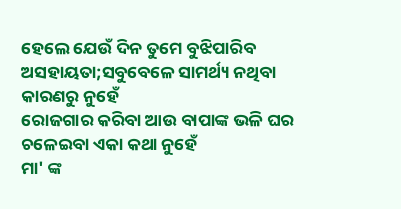ହେଲେ ଯେଉଁ ଦିନ ତୁମେ ବୁଝିପାରିବ
ଅସହାୟତା;ସବୁବେଳେ ସାମର୍ଥ୍ୟ ନଥିବା କାରଣରୁ ନୁହେଁ
ରୋଜଗାର କରିବା ଆଉ ବାପାଙ୍କ ଭଳି ଘର ଚଳେଇବା ଏକା କଥା ନୁହେଁ
ମା' ଙ୍କ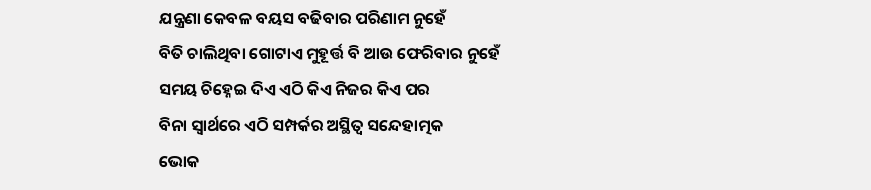ଯନ୍ତ୍ରଣା କେବଳ ବୟସ ବଢିବାର ପରିଣାମ ନୁହେଁ
ବିତି ଚାଲିଥିବା ଗୋଟାଏ ମୁହୂର୍ତ୍ତ ବି ଆଉ ଫେରିବାର ନୁହେଁ
ସମୟ ଚିହ୍ନେଇ ଦିଏ ଏଠି କିଏ ନିଜର କିଏ ପର
ବିନା ସ୍ୱାର୍ଥରେ ଏଠି ସମ୍ପର୍କର ଅସ୍ଥିତ୍ଵ ସନ୍ଦେହାତ୍ମକ
ଭୋକ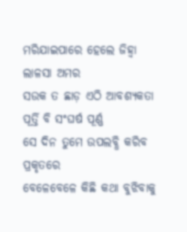ମରିଯାଇପାରେ ହେଲେ ଜିହ୍ୱା ଲାଳସା ଅମର
ସଉକ ତ ଛାଡ଼ ଏଠି ଆବଶ୍ୟକତା ପୂର୍ତ୍ତି ବି ସଂଘର୍ଷ ପୂର୍ଣ୍ଣ
ସେ ଦିନ ତୁମେ ଉପଲବ୍ଧି କରିବ ପ୍ରକୃତରେ
ବେଳେବେଳେ କିଛି କଥା ବୁଝିବାକୁ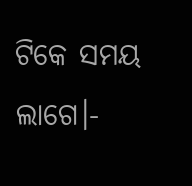ଟିକେ ସମୟ ଲାଗେ।-